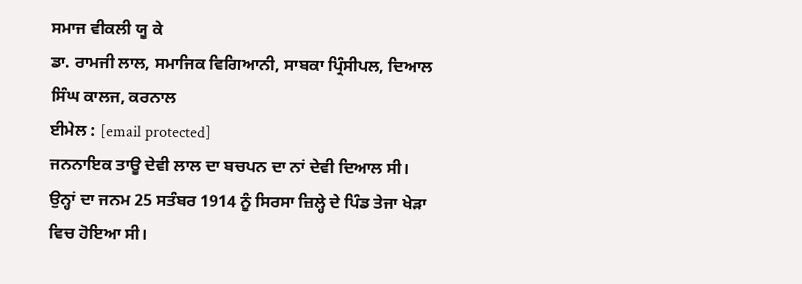ਸਮਾਜ ਵੀਕਲੀ ਯੂ ਕੇ
ਡਾ. ਰਾਮਜੀ ਲਾਲ, ਸਮਾਜਿਕ ਵਿਗਿਆਨੀ, ਸਾਬਕਾ ਪ੍ਰਿੰਸੀਪਲ, ਦਿਆਲ ਸਿੰਘ ਕਾਲਜ, ਕਰਨਾਲ
ਈਮੇਲ : [email protected]
ਜਨਨਾਇਕ ਤਾਊ ਦੇਵੀ ਲਾਲ ਦਾ ਬਚਪਨ ਦਾ ਨਾਂ ਦੇਵੀ ਦਿਆਲ ਸੀ। ਉਨ੍ਹਾਂ ਦਾ ਜਨਮ 25 ਸਤੰਬਰ 1914 ਨੂੰ ਸਿਰਸਾ ਜ਼ਿਲ੍ਹੇ ਦੇ ਪਿੰਡ ਤੇਜਾ ਖੇੜਾ ਵਿਚ ਹੋਇਆ ਸੀ।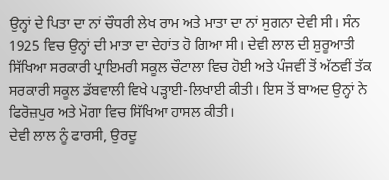ਉਨ੍ਹਾਂ ਦੇ ਪਿਤਾ ਦਾ ਨਾਂ ਚੌਧਰੀ ਲੇਖ ਰਾਮ ਅਤੇ ਮਾਤਾ ਦਾ ਨਾਂ ਸੁਗਨਾ ਦੇਵੀ ਸੀ। ਸੰਨ 1925 ਵਿਚ ਉਨ੍ਹਾਂ ਦੀ ਮਾਤਾ ਦਾ ਦੇਹਾਂਤ ਹੋ ਗਿਆ ਸੀ। ਦੇਵੀ ਲਾਲ ਦੀ ਸ਼ੁਰੂਆਤੀ ਸਿੱਖਿਆ ਸਰਕਾਰੀ ਪ੍ਰਾਇਮਰੀ ਸਕੂਲ ਚੌਟਾਲਾ ਵਿਚ ਹੋਈ ਅਤੇ ਪੰਜਵੀਂ ਤੋਂ ਅੱਠਵੀਂ ਤੱਕ ਸਰਕਾਰੀ ਸਕੂਲ ਡੱਬਵਾਲੀ ਵਿਖੇ ਪੜ੍ਹਾਈ-ਲਿਖਾਈ ਕੀਤੀ। ਇਸ ਤੋਂ ਬਾਅਦ ਉਨ੍ਹਾਂ ਨੇ ਫਿਰੋਜ਼ਪੁਰ ਅਤੇ ਮੋਗਾ ਵਿਚ ਸਿੱਖਿਆ ਹਾਸਲ ਕੀਤੀ।
ਦੇਵੀ ਲਾਲ ਨੂੰ ਫਾਰਸੀ, ਉਰਦੂ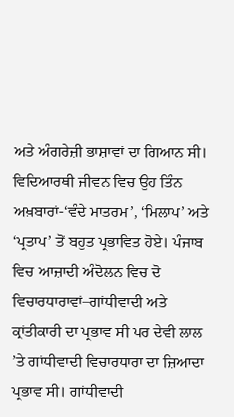ਅਤੇ ਅੰਗਰੇਜ਼ੀ ਭਾਸ਼ਾਵਾਂ ਦਾ ਗਿਆਨ ਸੀ। ਵਿਦਿਆਰਥੀ ਜੀਵਨ ਵਿਚ ਉਹ ਤਿੰਨ ਅਖ਼ਬਾਰਾਂ-‘ਵੰਦੇ ਮਾਤਰਮ’, ‘ਮਿਲਾਪ’ ਅਤੇ ‘ਪ੍ਰਤਾਪ’ ਤੋਂ ਬਹੁਤ ਪ੍ਰਭਾਵਿਤ ਹੋਏ। ਪੰਜਾਬ ਵਿਚ ਆਜ਼ਾਦੀ ਅੰਦੋਲਨ ਵਿਚ ਦੋ ਵਿਚਾਰਧਾਰਾਵਾਂ–ਗਾਂਧੀਵਾਦੀ ਅਤੇ ਕ੍ਰਾਂਤੀਕਾਰੀ ਦਾ ਪ੍ਰਭਾਵ ਸੀ ਪਰ ਦੇਵੀ ਲਾਲ ’ਤੇ ਗਾਂਧੀਵਾਦੀ ਵਿਚਾਰਧਾਰਾ ਦਾ ਜ਼ਿਆਦਾ ਪ੍ਰਭਾਵ ਸੀ। ਗਾਂਧੀਵਾਦੀ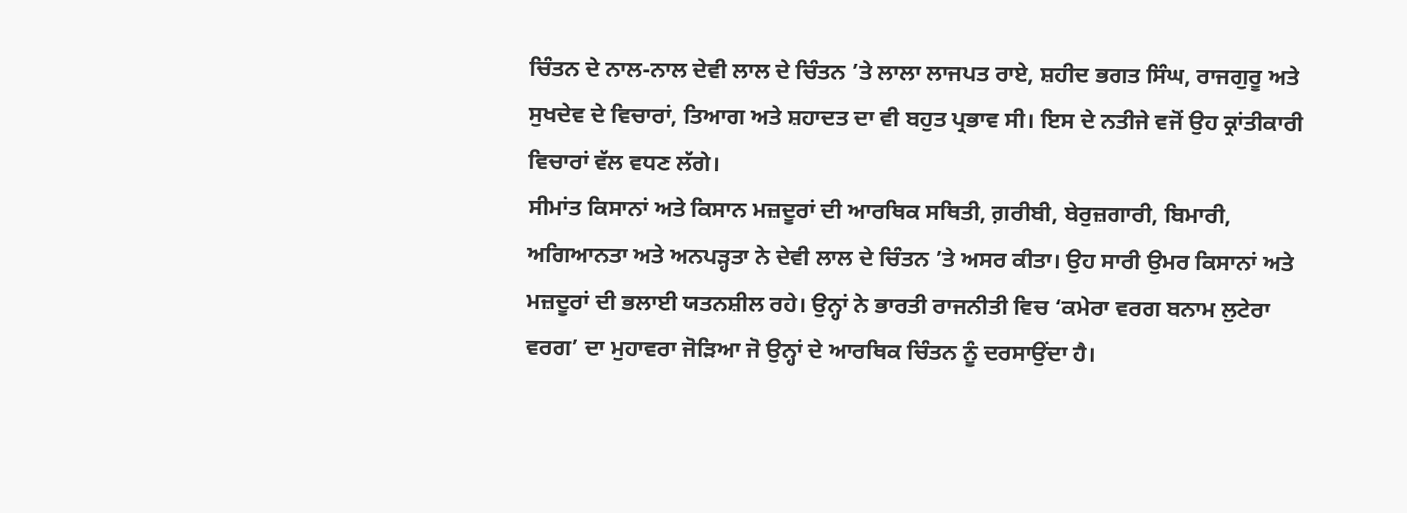ਚਿੰਤਨ ਦੇ ਨਾਲ-ਨਾਲ ਦੇਵੀ ਲਾਲ ਦੇ ਚਿੰਤਨ ’ਤੇ ਲਾਲਾ ਲਾਜਪਤ ਰਾਏ, ਸ਼ਹੀਦ ਭਗਤ ਸਿੰਘ, ਰਾਜਗੁਰੂ ਅਤੇ ਸੁਖਦੇਵ ਦੇ ਵਿਚਾਰਾਂ, ਤਿਆਗ ਅਤੇ ਸ਼ਹਾਦਤ ਦਾ ਵੀ ਬਹੁਤ ਪ੍ਰਭਾਵ ਸੀ। ਇਸ ਦੇ ਨਤੀਜੇ ਵਜੋਂ ਉਹ ਕ੍ਰਾਂਤੀਕਾਰੀ ਵਿਚਾਰਾਂ ਵੱਲ ਵਧਣ ਲੱਗੇ।
ਸੀਮਾਂਤ ਕਿਸਾਨਾਂ ਅਤੇ ਕਿਸਾਨ ਮਜ਼ਦੂਰਾਂ ਦੀ ਆਰਥਿਕ ਸਥਿਤੀ, ਗ਼ਰੀਬੀ, ਬੇਰੁਜ਼ਗਾਰੀ, ਬਿਮਾਰੀ, ਅਗਿਆਨਤਾ ਅਤੇ ਅਨਪੜ੍ਹਤਾ ਨੇ ਦੇਵੀ ਲਾਲ ਦੇ ਚਿੰਤਨ ’ਤੇ ਅਸਰ ਕੀਤਾ। ਉਹ ਸਾਰੀ ਉਮਰ ਕਿਸਾਨਾਂ ਅਤੇ ਮਜ਼ਦੂਰਾਂ ਦੀ ਭਲਾਈ ਯਤਨਸ਼ੀਲ ਰਹੇ। ਉਨ੍ਹਾਂ ਨੇ ਭਾਰਤੀ ਰਾਜਨੀਤੀ ਵਿਚ ‘ਕਮੇਰਾ ਵਰਗ ਬਨਾਮ ਲੁਟੇਰਾ ਵਰਗ’ ਦਾ ਮੁਹਾਵਰਾ ਜੋੜਿਆ ਜੋ ਉਨ੍ਹਾਂ ਦੇ ਆਰਥਿਕ ਚਿੰਤਨ ਨੂੰ ਦਰਸਾਉਂਦਾ ਹੈ।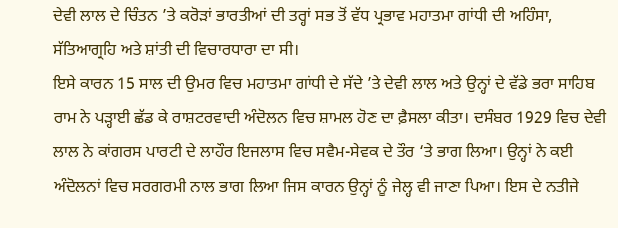ਦੇਵੀ ਲਾਲ ਦੇ ਚਿੰਤਨ ’ਤੇ ਕਰੋੜਾਂ ਭਾਰਤੀਆਂ ਦੀ ਤਰ੍ਹਾਂ ਸਭ ਤੋਂ ਵੱਧ ਪ੍ਰਭਾਵ ਮਹਾਤਮਾ ਗਾਂਧੀ ਦੀ ਅਹਿੰਸਾ, ਸੱਤਿਆਗ੍ਰਹਿ ਅਤੇ ਸ਼ਾਂਤੀ ਦੀ ਵਿਚਾਰਧਾਰਾ ਦਾ ਸੀ।
ਇਸੇ ਕਾਰਨ 15 ਸਾਲ ਦੀ ਉਮਰ ਵਿਚ ਮਹਾਤਮਾ ਗਾਂਧੀ ਦੇ ਸੱਦੇ ’ਤੇ ਦੇਵੀ ਲਾਲ ਅਤੇ ਉਨ੍ਹਾਂ ਦੇ ਵੱਡੇ ਭਰਾ ਸਾਹਿਬ ਰਾਮ ਨੇ ਪੜ੍ਹਾਈ ਛੱਡ ਕੇ ਰਾਸ਼ਟਰਵਾਦੀ ਅੰਦੋਲਨ ਵਿਚ ਸ਼ਾਮਲ ਹੋਣ ਦਾ ਫ਼ੈਸਲਾ ਕੀਤਾ। ਦਸੰਬਰ 1929 ਵਿਚ ਦੇਵੀ ਲਾਲ ਨੇ ਕਾਂਗਰਸ ਪਾਰਟੀ ਦੇ ਲਾਹੌਰ ਇਜਲਾਸ ਵਿਚ ਸਵੈਮ-ਸੇਵਕ ਦੇ ਤੌਰ ‘ਤੇ ਭਾਗ ਲਿਆ। ਉਨ੍ਹਾਂ ਨੇ ਕਈ ਅੰਦੋਲਨਾਂ ਵਿਚ ਸਰਗਰਮੀ ਨਾਲ ਭਾਗ ਲਿਆ ਜਿਸ ਕਾਰਨ ਉਨ੍ਹਾਂ ਨੂੰ ਜੇਲ੍ਹ ਵੀ ਜਾਣਾ ਪਿਆ। ਇਸ ਦੇ ਨਤੀਜੇ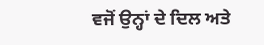ਵਜੋਂ ਉਨ੍ਹਾਂ ਦੇ ਦਿਲ ਅਤੇ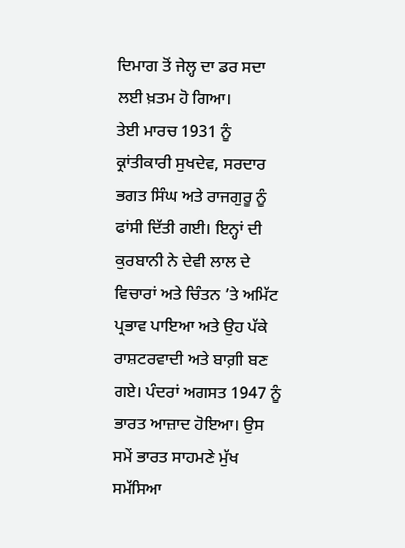ਦਿਮਾਗ ਤੋਂ ਜੇਲ੍ਹ ਦਾ ਡਰ ਸਦਾ ਲਈ ਖ਼ਤਮ ਹੋ ਗਿਆ।
ਤੇਈ ਮਾਰਚ 1931 ਨੂੰ ਕ੍ਰਾਂਤੀਕਾਰੀ ਸੁਖਦੇਵ, ਸਰਦਾਰ ਭਗਤ ਸਿੰਘ ਅਤੇ ਰਾਜਗੁਰੂ ਨੂੰ ਫਾਂਸੀ ਦਿੱਤੀ ਗਈ। ਇਨ੍ਹਾਂ ਦੀ ਕੁਰਬਾਨੀ ਨੇ ਦੇਵੀ ਲਾਲ ਦੇ ਵਿਚਾਰਾਂ ਅਤੇ ਚਿੰਤਨ ’ਤੇ ਅਮਿੱਟ ਪ੍ਰਭਾਵ ਪਾਇਆ ਅਤੇ ਉਹ ਪੱਕੇ ਰਾਸ਼ਟਰਵਾਦੀ ਅਤੇ ਬਾਗ਼ੀ ਬਣ ਗਏ। ਪੰਦਰਾਂ ਅਗਸਤ 1947 ਨੂੰ ਭਾਰਤ ਆਜ਼ਾਦ ਹੋਇਆ। ਉਸ ਸਮੇਂ ਭਾਰਤ ਸਾਹਮਣੇ ਮੁੱਖ ਸਮੱਸਿਆ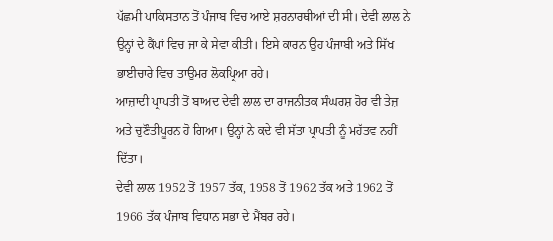ਪੱਛਮੀ ਪਾਕਿਸਤਾਨ ਤੋਂ ਪੰਜਾਬ ਵਿਚ ਆਏ ਸ਼ਰਨਾਰਥੀਆਂ ਦੀ ਸੀ। ਦੇਵੀ ਲਾਲ ਨੇ ਉਨ੍ਹਾਂ ਦੇ ਕੈਂਪਾਂ ਵਿਚ ਜਾ ਕੇ ਸੇਵਾ ਕੀਤੀ। ਇਸੇ ਕਾਰਨ ਉਹ ਪੰਜਾਬੀ ਅਤੇ ਸਿੱਖ ਭਾਈਚਾਰੇ ਵਿਚ ਤਾਉਮਰ ਲੋਕਪ੍ਰਿਆ ਰਹੇ।
ਆਜ਼ਾਦੀ ਪ੍ਰਾਪਤੀ ਤੋਂ ਬਾਅਦ ਦੇਵੀ ਲਾਲ ਦਾ ਰਾਜਨੀਤਕ ਸੰਘਰਸ਼ ਹੋਰ ਵੀ ਤੇਜ਼ ਅਤੇ ਚੁਣੌਤੀਪੂਰਨ ਹੋ ਗਿਆ। ਉਨ੍ਹਾਂ ਨੇ ਕਦੇ ਵੀ ਸੱਤਾ ਪ੍ਰਾਪਤੀ ਨੂੰ ਮਹੱਤਵ ਨਹੀਂ ਦਿੱਤਾ।
ਦੇਵੀ ਲਾਲ 1952 ਤੋਂ 1957 ਤੱਕ, 1958 ਤੋਂ 1962 ਤੱਕ ਅਤੇ 1962 ਤੋਂ 1966 ਤੱਕ ਪੰਜਾਬ ਵਿਧਾਨ ਸਭਾ ਦੇ ਮੈਂਬਰ ਰਹੇ।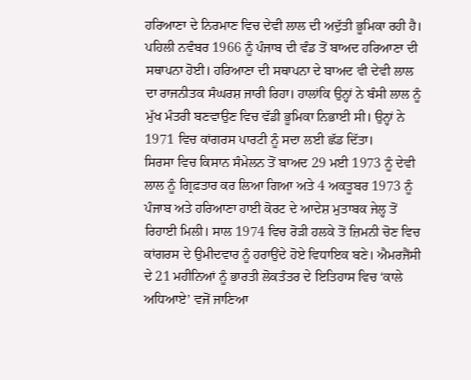ਹਰਿਆਣਾ ਦੇ ਨਿਰਮਾਣ ਵਿਚ ਦੇਵੀ ਲਾਲ ਦੀ ਅਦੁੱਤੀ ਭੂਮਿਕਾ ਰਹੀ ਹੈ। ਪਹਿਲੀ ਨਵੰਬਰ 1966 ਨੂੰ ਪੰਜਾਬ ਦੀ ਵੰਡ ਤੋਂ ਬਾਅਦ ਹਰਿਆਣਾ ਦੀ ਸਥਾਪਨਾ ਹੋਈ। ਹਰਿਆਣਾ ਦੀ ਸਥਾਪਨਾ ਦੇ ਬਾਅਦ ਵੀ ਦੇਵੀ ਲਾਲ ਦਾ ਰਾਜਨੀਤਕ ਸੰਘਰਸ਼ ਜਾਰੀ ਰਿਹਾ। ਹਾਲਾਂਕਿ ਉਨ੍ਹਾਂ ਨੇ ਬੰਸੀ ਲਾਲ ਨੂੰ ਮੁੱਖ ਮੰਤਰੀ ਬਣਵਾਉਣ ਵਿਚ ਵੱਡੀ ਭੂਮਿਕਾ ਨਿਭਾਈ ਸੀ। ਉਨ੍ਹਾਂ ਨੇ 1971 ਵਿਚ ਕਾਂਗਰਸ ਪਾਰਟੀ ਨੂੰ ਸਦਾ ਲਈ ਛੱਡ ਦਿੱਤਾ।
ਸਿਰਸਾ ਵਿਚ ਕਿਸਾਨ ਸੰਮੇਲਨ ਤੋਂ ਬਾਅਦ 29 ਮਈ 1973 ਨੂੰ ਦੇਵੀ ਲਾਲ ਨੂੰ ਗ੍ਰਿਫ਼ਤਾਰ ਕਰ ਲਿਆ ਗਿਆ ਅਤੇ 4 ਅਕਤੂਬਰ 1973 ਨੂੰ ਪੰਜਾਬ ਅਤੇ ਹਰਿਆਣਾ ਹਾਈ ਕੋਰਟ ਦੇ ਆਦੇਸ਼ ਮੁਤਾਬਕ ਜੇਲ੍ਹ ਤੋਂ ਰਿਹਾਈ ਮਿਲੀ। ਸਾਲ 1974 ਵਿਚ ਰੋੜੀ ਹਲਕੇ ਤੋਂ ਜ਼ਿਮਨੀ ਚੋਣ ਵਿਚ ਕਾਂਗਰਸ ਦੇ ਉਮੀਦਵਾਰ ਨੂੰ ਹਰਾਉਂਦੇ ਹੋਏ ਵਿਧਾਇਕ ਬਣੇ। ਐਮਰਜੈਂਸੀ ਦੇ 21 ਮਹੀਨਿਆਂ ਨੂੰ ਭਾਰਤੀ ਲੋਕਤੰਤਰ ਦੇ ਇਤਿਹਾਸ ਵਿਚ ‘ਕਾਲੇ ਅਧਿਆਏ’ ਵਜੋਂ ਜਾਣਿਆ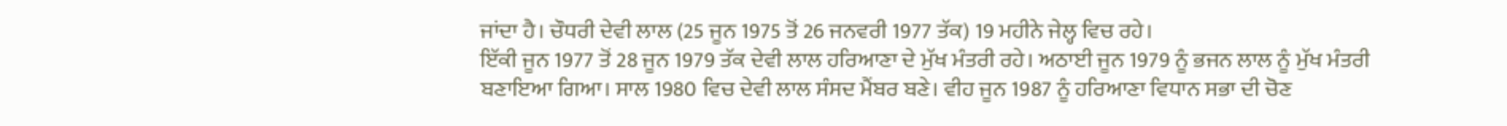ਜਾਂਦਾ ਹੈ। ਚੌਧਰੀ ਦੇਵੀ ਲਾਲ (25 ਜੂਨ 1975 ਤੋਂ 26 ਜਨਵਰੀ 1977 ਤੱਕ) 19 ਮਹੀਨੇ ਜੇਲ੍ਹ ਵਿਚ ਰਹੇ।
ਇੱਕੀ ਜੂਨ 1977 ਤੋਂ 28 ਜੂਨ 1979 ਤੱਕ ਦੇਵੀ ਲਾਲ ਹਰਿਆਣਾ ਦੇ ਮੁੱਖ ਮੰਤਰੀ ਰਹੇ। ਅਠਾਈ ਜੂਨ 1979 ਨੂੰ ਭਜਨ ਲਾਲ ਨੂੰ ਮੁੱਖ ਮੰਤਰੀ ਬਣਾਇਆ ਗਿਆ। ਸਾਲ 1980 ਵਿਚ ਦੇਵੀ ਲਾਲ ਸੰਸਦ ਮੈਂਬਰ ਬਣੇ। ਵੀਹ ਜੂਨ 1987 ਨੂੰ ਹਰਿਆਣਾ ਵਿਧਾਨ ਸਭਾ ਦੀ ਚੋਣ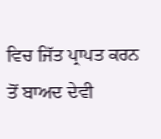ਵਿਚ ਜਿੱਤ ਪ੍ਰਾਪਤ ਕਰਨ ਤੋਂ ਬਾਅਦ ਦੇਵੀ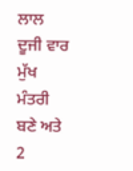ਲਾਲ ਦੂਜੀ ਵਾਰ ਮੁੱਖ ਮੰਤਰੀ ਬਣੇ ਅਤੇ 2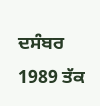ਦਸੰਬਰ 1989 ਤੱਕ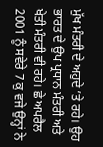ਮੁੱਖ ਮੰਤਰੀ ਦੇ ਅਹੁਦੇ ’ਤੇ ਰਹੇ। ਉਹ ਭਾਰਤ ਦੇ ਉਪ ਪ੍ਰਧਾਨ ਮੰਤਰੀ ਅਤੇ ਖੇਤੀ ਮੰਤਰੀ ਵੀ ਰਹੇ। ਛੇ ਅਪਰੈਲ 2001 ਨੂੰ ਸਵੇਰੇ 7 ਕੁ ਵਜੇ ਉਨ੍ਹਾਂ ਨੇ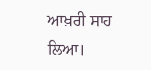ਆਖ਼ਰੀ ਸਾਹ ਲਿਆ।